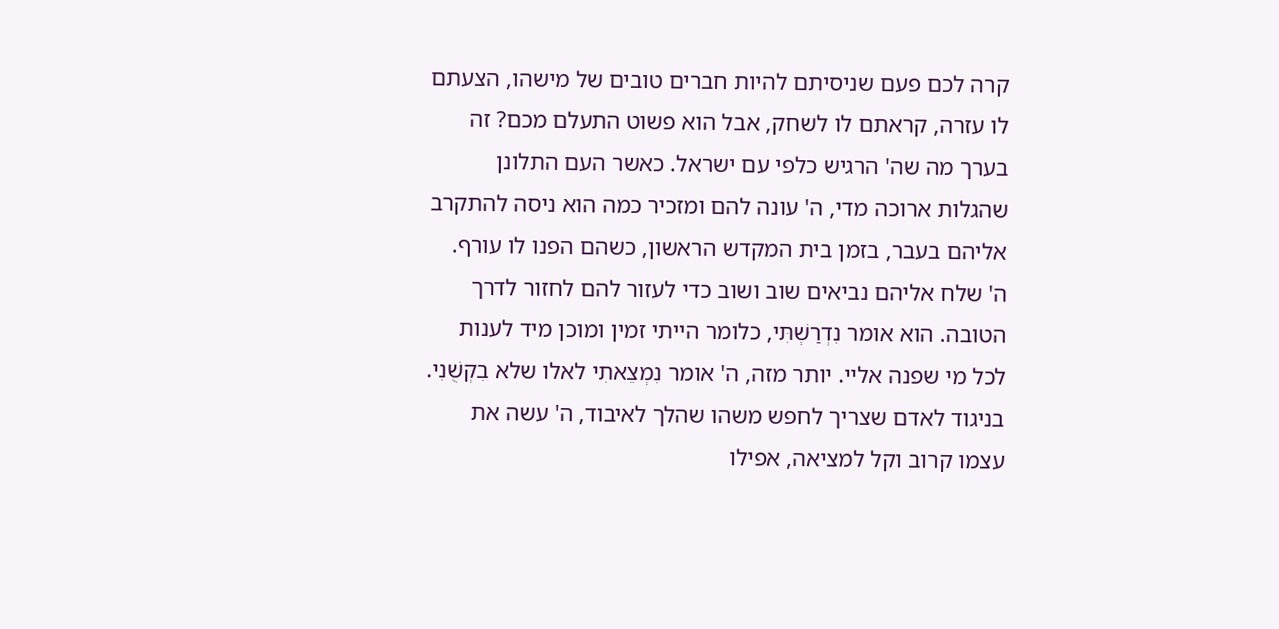קרה לכם פעם שניסיתם להיות חברים טובים של מישהו, הצעתם לו עזרה, קראתם לו לשחק, אבל הוא פשוט התעלם מכם? זה בערך מה שה' הרגיש כלפי עם ישראל. כאשר העם התלונן שהגלות ארוכה מדי, ה' עונה להם ומזכיר כמה הוא ניסה להתקרב אליהם בעבר, בזמן בית המקדש הראשון, כשהם הפנו לו עורף.
ה' שלח אליהם נביאים שוב ושוב כדי לעזור להם לחזור לדרך הטובה. הוא אומר נִדְרַשְׁתִּי, כלומר הייתי זמין ומוכן מיד לענות לכל מי שפנה אליי. יותר מזה, ה' אומר נִמְצֵאתִי לאלו שלא בִקְשֻׁנִי. בניגוד לאדם שצריך לחפש משהו שהלך לאיבוד, ה' עשה את עצמו קרוב וקל למציאה, אפילו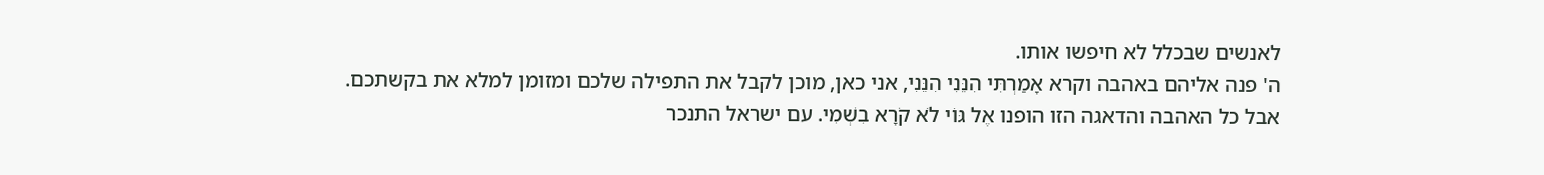לאנשים שבכלל לא חיפשו אותו.
ה' פנה אליהם באהבה וקרא אָמַרְתִּי הִנֵּנִי הִנֵּנִי, אני כאן, מוכן לקבל את התפילה שלכם ומזומן למלא את בקשתכם. אבל כל האהבה והדאגה הזו הופנו אֶל גּוֹי לֹא קֹרָא בִשְׁמִי. עם ישראל התנכר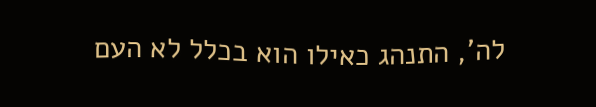לה', התנהג כאילו הוא בכלל לא העם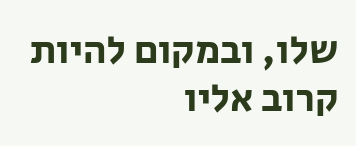שלו, ובמקום להיות קרוב אליו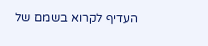העדיף לקרוא בשמם של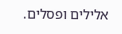אלילים ופסלים.